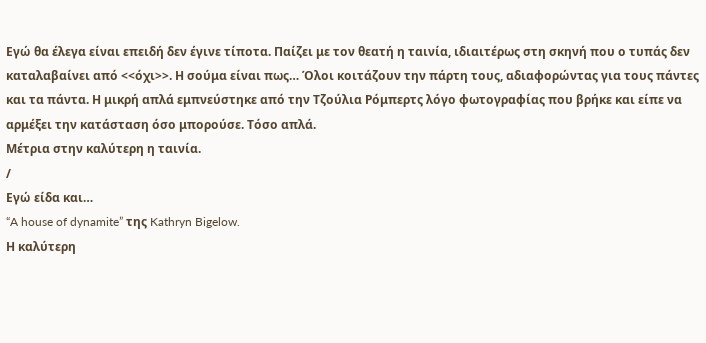Εγώ θα έλεγα είναι επειδή δεν έγινε τίποτα. Παίζει με τον θεατή η ταινία, ιδιαιτέρως στη σκηνή που ο τυπάς δεν καταλαβαίνει από <<όχι>>. Η σούμα είναι πως… Όλοι κοιτάζουν την πάρτη τους, αδιαφορώντας για τους πάντες και τα πάντα. Η μικρή απλά εμπνεύστηκε από την Τζούλια Ρόμπερτς λόγο φωτογραφίας που βρήκε και είπε να αρμέξει την κατάσταση όσο μπορούσε. Τόσο απλά.
Μέτρια στην καλύτερη η ταινία.
/
Εγώ είδα και…
“A house of dynamite” της Kathryn Bigelow.
Η καλύτερη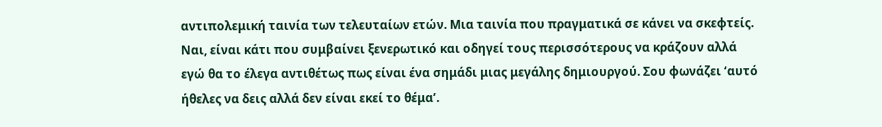αντιπολεμική ταινία των τελευταίων ετών. Μια ταινία που πραγματικά σε κάνει να σκεφτείς. Ναι, είναι κάτι που συμβαίνει ξενερωτικό και οδηγεί τους περισσότερους να κράζουν αλλά εγώ θα το έλεγα αντιθέτως πως είναι ένα σημάδι μιας μεγάλης δημιουργού. Σου φωνάζει ‘αυτό ήθελες να δεις αλλά δεν είναι εκεί το θέμα’.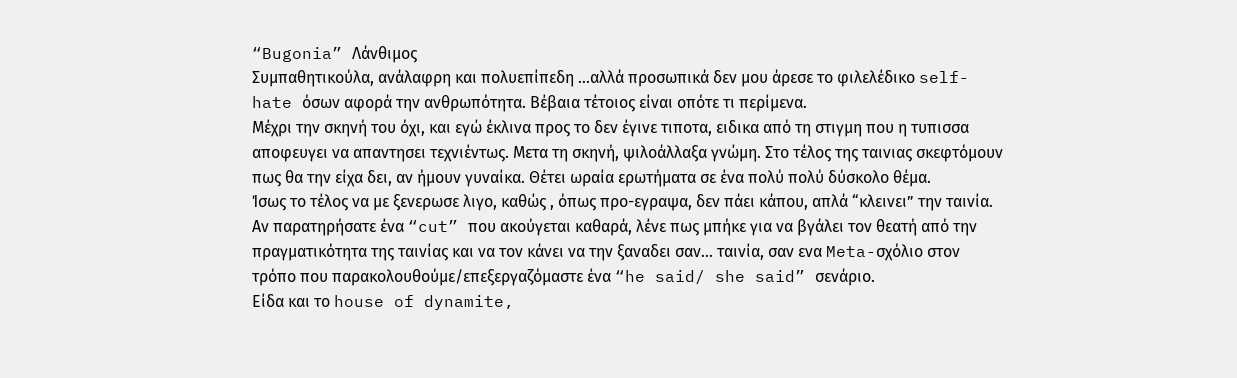“Bugonia” Λάνθιμος
Συμπαθητικούλα, ανάλαφρη και πολυεπίπεδη …αλλά προσωπικά δεν μου άρεσε το φιλελέδικο self-hate όσων αφορά την ανθρωπότητα. Βέβαια τέτοιος είναι οπότε τι περίμενα.
Μέχρι την σκηνή του όχι, και εγώ έκλινα προς το δεν έγινε τιποτα, ειδικα από τη στιγμη που η τυπισσα αποφευγει να απαντησει τεχνιέντως. Μετα τη σκηνή, ψιλοάλλαξα γνώμη. Στο τέλος της ταινιας σκεφτόμουν πως θα την είχα δει, αν ήμουν γυναίκα. Θέτει ωραία ερωτήματα σε ένα πολύ πολύ δύσκολο θέμα.
Ίσως το τέλος να με ξενερωσε λιγο, καθώς , όπως προ-εγραψα, δεν πάει κάπου, απλά “κλεινει” την ταινία. Αν παρατηρήσατε ένα “cut” που ακούγεται καθαρά, λένε πως μπήκε για να βγάλει τον θεατή από την πραγματικότητα της ταινίας και να τον κάνει να την ξαναδει σαν… ταινία, σαν ενα Meta-σχόλιο στον τρόπο που παρακολουθούμε/επεξεργαζόμαστε ένα “he said/ she said” σενάριο.
Είδα και το house of dynamite,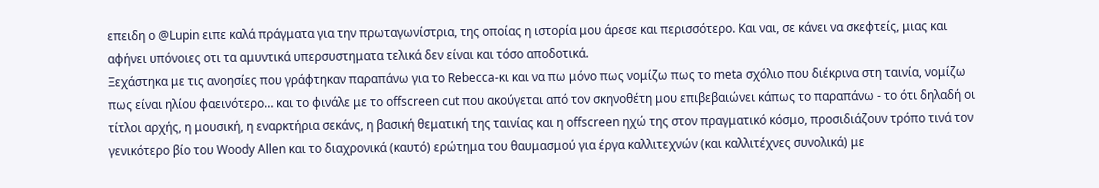επειδη ο @Lupin ειπε καλά πράγματα για την πρωταγωνίστρια, της οποίας η ιστορία μου άρεσε και περισσότερο. Και ναι, σε κάνει να σκεφτείς, μιας και αφήνει υπόνοιες οτι τα αμυντικά υπερσυστηματα τελικά δεν είναι και τόσο αποδοτικά.
Ξεχάστηκα με τις ανοησίες που γράφτηκαν παραπάνω για το Rebecca-κι και να πω μόνο πως νομίζω πως το meta σχόλιο που διέκρινα στη ταινία, νομίζω πως είναι ηλίου φαεινότερο… και το φινάλε με το offscreen cut που ακούγεται από τον σκηνοθέτη μου επιβεβαιώνει κάπως το παραπάνω - το ότι δηλαδή οι τίτλοι αρχής, η μουσική, η εναρκτήρια σεκάνς, η βασική θεματική της ταινίας και η offscreen ηχώ της στον πραγματικό κόσμο, προσιδιάζουν τρόπο τινά τον γενικότερο βίο του Woody Allen και το διαχρονικά (καυτό) ερώτημα του θαυμασμού για έργα καλλιτεχνών (και καλλιτέχνες συνολικά) με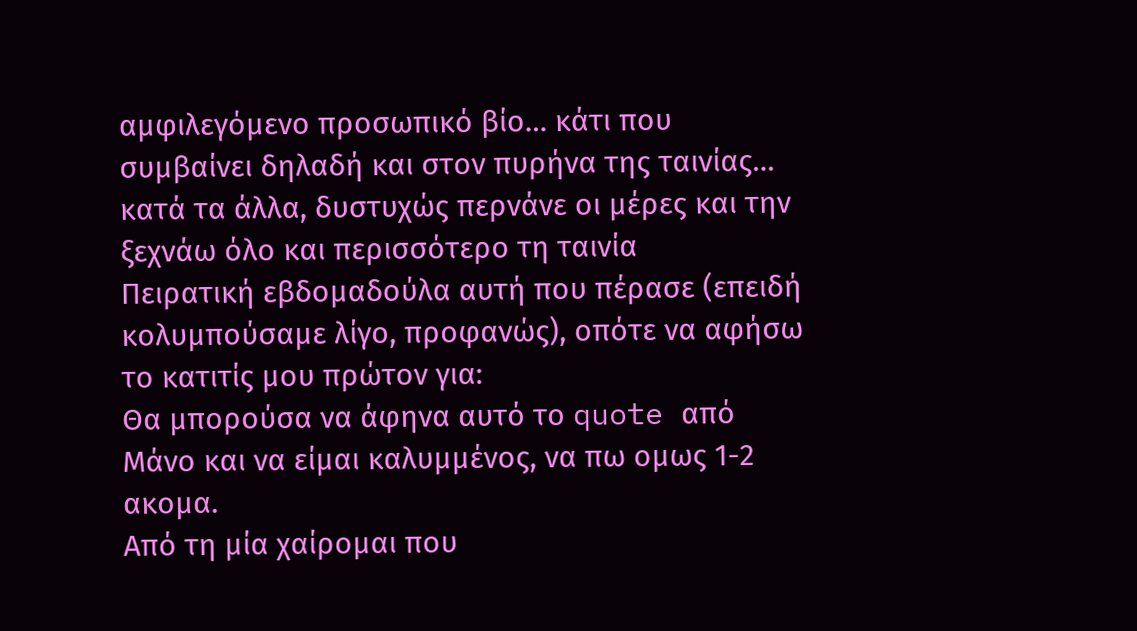αμφιλεγόμενο προσωπικό βίο… κάτι που συμβαίνει δηλαδή και στον πυρήνα της ταινίας… κατά τα άλλα, δυστυχώς περνάνε οι μέρες και την ξεχνάω όλο και περισσότερο τη ταινία
Πειρατική εβδομαδούλα αυτή που πέρασε (επειδή κολυμπούσαμε λίγο, προφανώς), οπότε να αφήσω το κατιτίς μου πρώτον για:
Θα μπορούσα να άφηνα αυτό το quote από Μάνο και να είμαι καλυμμένος, να πω ομως 1-2 ακομα.
Από τη μία χαίρομαι που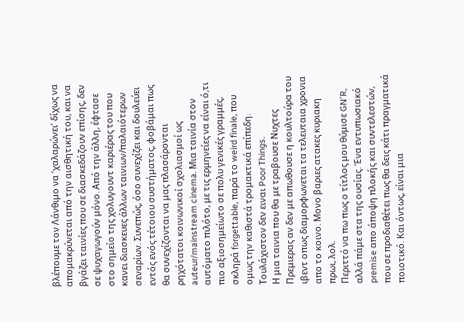βλέπουμε τον Λάνθιμο να ‘χαλαρώνει’ δίχως να απομακρύνεται από την αισθητική του, και να βγάζει ταινίες που σε διασκεδάζουν επίσης, δεν σε ψυχαγωγούν μόνο. Από την άλλη, έφτασε στο σημείο της χολυγουντ καριέρας του που κανει διασκευες άλλων ταινιων/παλαιότερων σεναρίων. Συνεπώς, όσο συνεχίζει και δουλεύει εντός ενός τέτοιου συστήματος, φοβάμαι πως θα συνεχίζονται να μας πλασάρονται ρηχότατοι κοινωνικοί σχολιασμοί ως auteur/mainstream cinema. Μια ταινία στον αυτόματο πιλότο, με τις ερμηνείες να είναι ό,τι πιο αξιοσημείωτο σε πολυ γενικές γραμμές, σκληρά forgettable, παρά το weird finale, που ομως την καθιστά τρομακτικά επίπεδη. Τουλάχιστον δεν ειναι Poor Things.
Η μια ταινια που θα με τραβουσε Νυχτες Πρεμιερας αν δεν με απωθουσε η κουλτούρα του ιβεντ οπως διαμορφωνεται τα τελευταια χρονια απο το κοινο. Μονο βαριες ατακες κυριακη πρωι, λολ.
Περιττό να πω πως ο τίτλος μου θύμισε GN’R, αλλά πάμε στα της ουσίας. Ένα εντυπωσιακό premise απο άποψη πλοκής και συντελεστών, που σε προδιαθέτει πως θα δεις κάτι πραγματικά ποιοτικό. Και όντως, είναι μια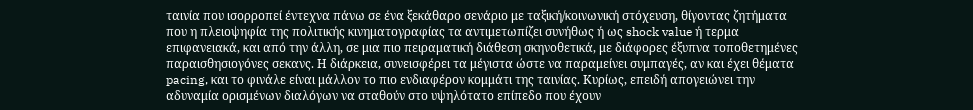ταινία που ισορροπεί έντεχνα πάνω σε ένα ξεκάθαρο σενάριο με ταξική/κοινωνική στόχευση, θίγοντας ζητήματα που η πλειοψηφία της πολιτικής κινηματογραφίας τα αντιμετωπίζει συνήθως ή ως shock value ή τερμα επιφανειακά, και από την άλλη, σε μια πιο πειραματική διάθεση σκηνοθετικά, με διάφορες έξυπνα τοποθετημένες παραισθησιογόνες σεκανς. Η διάρκεια, συνεισφέρει τα μέγιστα ώστε να παραμείνει συμπαγές, αν και έχει θέματα pacing, και το φινάλε είναι μάλλον το πιο ενδιαφέρον κομμάτι της ταινίας. Κυρίως, επειδή απογειώνει την αδυναμία ορισμένων διαλόγων να σταθούν στο υψηλότατο επίπεδο που έχουν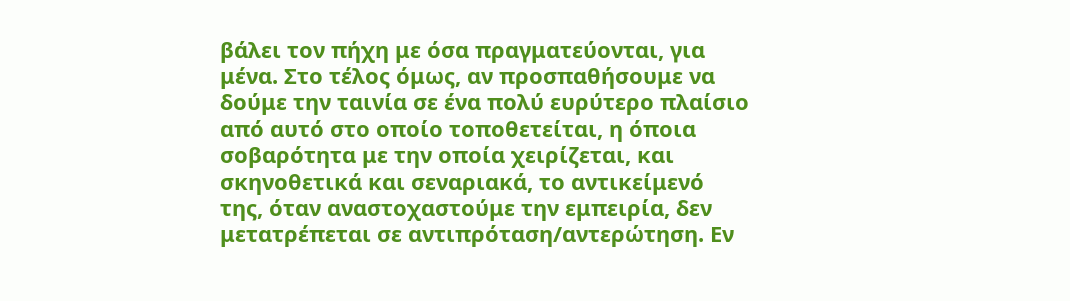βάλει τον πήχη με όσα πραγματεύονται, για μένα. Στο τέλος όμως, αν προσπαθήσουμε να δούμε την ταινία σε ένα πολύ ευρύτερο πλαίσιο από αυτό στο οποίο τοποθετείται, η όποια σοβαρότητα με την οποία χειρίζεται, και σκηνοθετικά και σεναριακά, το αντικείμενό της, όταν αναστοχαστούμε την εμπειρία, δεν μετατρέπεται σε αντιπρόταση/αντερώτηση. Εν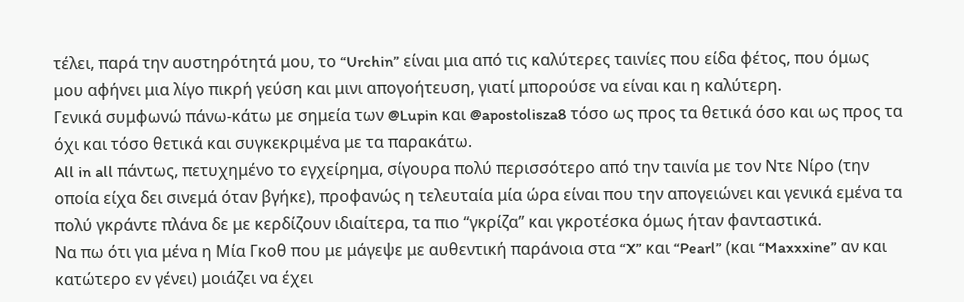τέλει, παρά την αυστηρότητά μου, το “Urchin” είναι μια από τις καλύτερες ταινίες που είδα φέτος, που όμως μου αφήνει μια λίγο πικρή γεύση και μινι απογοήτευση, γιατί μπορούσε να είναι και η καλύτερη.
Γενικά συμφωνώ πάνω-κάτω με σημεία των @Lupin και @apostolisza8 τόσο ως προς τα θετικά όσο και ως προς τα όχι και τόσο θετικά και συγκεκριμένα με τα παρακάτω.
All in all πάντως, πετυχημένο το εγχείρημα, σίγουρα πολύ περισσότερο από την ταινία με τον Ντε Νίρο (την οποία είχα δει σινεμά όταν βγήκε), προφανώς η τελευταία μία ώρα είναι που την απογειώνει και γενικά εμένα τα πολύ γκράντε πλάνα δε με κερδίζουν ιδιαίτερα, τα πιο “γκρίζα” και γκροτέσκα όμως ήταν φανταστικά.
Να πω ότι για μένα η Μία Γκοθ που με μάγεψε με αυθεντική παράνοια στα “X” και “Pearl” (και “Maxxxine” αν και κατώτερο εν γένει) μοιάζει να έχει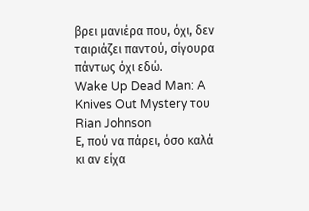βρει μανιέρα που, όχι, δεν ταιριάζει παντού, σίγουρα πάντως όχι εδώ.
Wake Up Dead Man: A Knives Out Mystery του Rian Johnson
Ε, πού να πάρει, όσο καλά κι αν είχα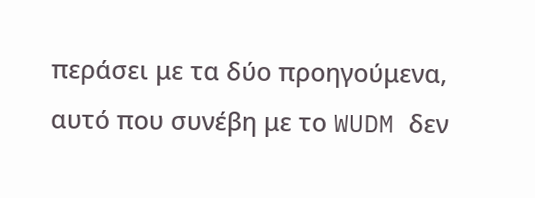περάσει με τα δύο προηγούμενα, αυτό που συνέβη με το WUDM δεν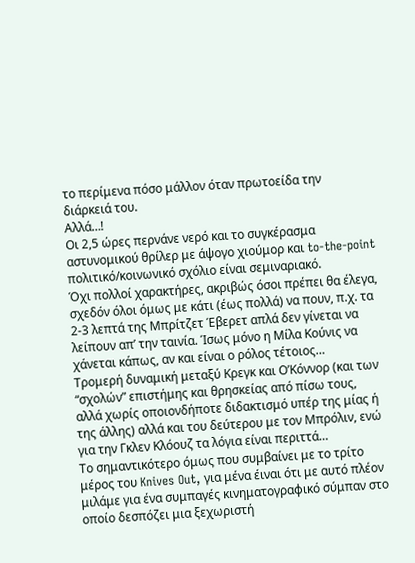το περίμενα πόσο μάλλον όταν πρωτοείδα την διάρκειά του.
Αλλά…!
Οι 2,5 ώρες περνάνε νερό και το συγκέρασμα αστυνομικού θρίλερ με άψογο χιούμορ και to-the-point πολιτικό/κοινωνικό σχόλιο είναι σεμιναριακό.
Όχι πολλοί χαρακτήρες, ακριβώς όσοι πρέπει θα έλεγα, σχεδόν όλοι όμως με κάτι (έως πολλά) να πουν, π.χ. τα 2-3 λεπτά της Μπρίτζετ Έβερετ απλά δεν γίνεται να λείπουν απ’ την ταινία. Ίσως μόνο η Μίλα Κούνις να χάνεται κάπως, αν και είναι ο ρόλος τέτοιος…
Τρομερή δυναμική μεταξύ Κρεγκ και Ο’Κόννορ (και των “σχολών” επιστήμης και θρησκείας από πίσω τους, αλλά χωρίς οποιονδήποτε διδακτισμό υπέρ της μίας ή της άλλης) αλλά και του δεύτερου με τον Μπρόλιν, ενώ για την Γκλεν Κλόουζ τα λόγια είναι περιττά…
Το σημαντικότερο όμως που συμβαίνει με το τρίτο μέρος του Knives Out, για μένα έιναι ότι με αυτό πλέον μιλάμε για ένα συμπαγές κινηματογραφικό σύμπαν στο οποίο δεσπόζει μια ξεχωριστή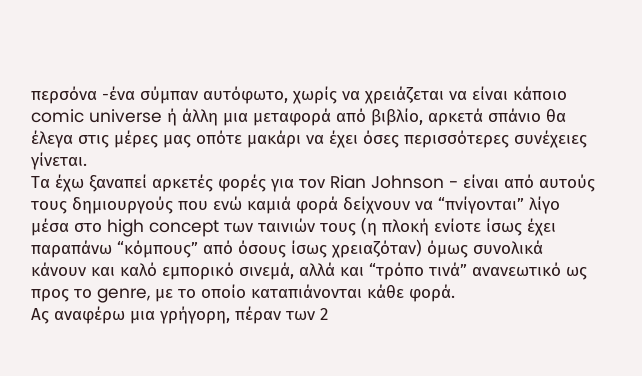περσόνα -ένα σύμπαν αυτόφωτο, χωρίς να χρειάζεται να είναι κάποιο comic universe ή άλλη μια μεταφορά από βιβλίο, αρκετά σπάνιο θα έλεγα στις μέρες μας οπότε μακάρι να έχει όσες περισσότερες συνέχειες γίνεται.
Τα έχω ξαναπεί αρκετές φορές για τον Rian Johnson - είναι από αυτούς τους δημιουργούς που ενώ καμιά φορά δείχνουν να “πνίγονται” λίγο μέσα στο high concept των ταινιών τους (η πλοκή ενίοτε ίσως έχει παραπάνω “κόμπους” από όσους ίσως χρειαζόταν) όμως συνολικά κάνουν και καλό εμπορικό σινεμά, αλλά και “τρόπο τινά” ανανεωτικό ως προς το genre, με το οποίο καταπιάνονται κάθε φορά.
Ας αναφέρω μια γρήγορη, πέραν των 2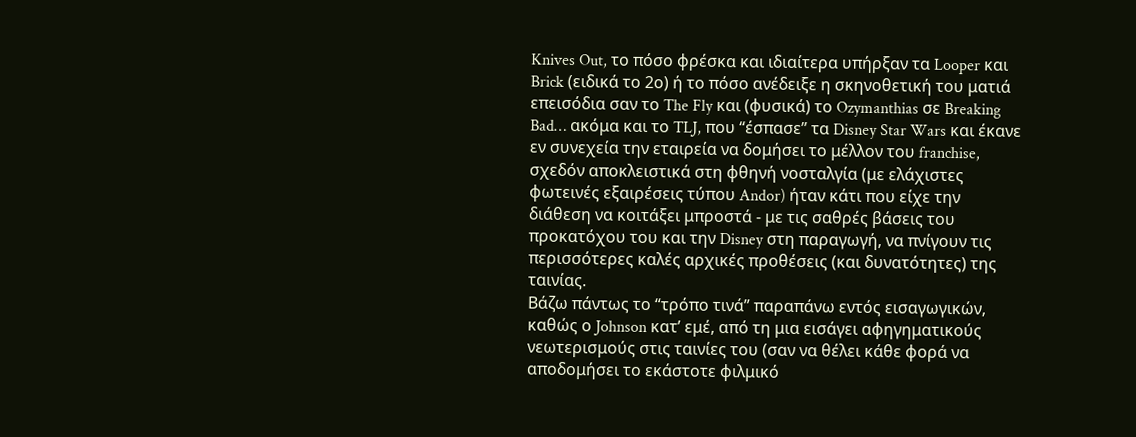Knives Out, το πόσο φρέσκα και ιδιαίτερα υπήρξαν τα Looper και Brick (ειδικά το 2ο) ή το πόσο ανέδειξε η σκηνοθετική του ματιά επεισόδια σαν το The Fly και (φυσικά) το Ozymanthias σε Breaking Bad… ακόμα και το TLJ, που “έσπασε” τα Disney Star Wars και έκανε εν συνεχεία την εταιρεία να δομήσει το μέλλον του franchise, σχεδόν αποκλειστικά στη φθηνή νοσταλγία (με ελάχιστες φωτεινές εξαιρέσεις τύπου Andor) ήταν κάτι που είχε την διάθεση να κοιτάξει μπροστά - με τις σαθρές βάσεις του προκατόχου του και την Disney στη παραγωγή, να πνίγουν τις περισσότερες καλές αρχικές προθέσεις (και δυνατότητες) της ταινίας.
Βάζω πάντως το “τρόπο τινά” παραπάνω εντός εισαγωγικών, καθώς ο Johnson κατ’ εμέ, από τη μια εισάγει αφηγηματικούς νεωτερισμούς στις ταινίες του (σαν να θέλει κάθε φορά να αποδομήσει το εκάστοτε φιλμικό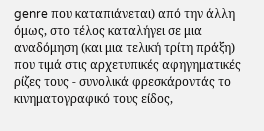genre που καταπιάνεται) από την άλλη όμως, στο τέλος καταλήγει σε μια αναδόμηση (και μια τελική τρίτη πράξη) που τιμά στις αρχετυπικές αφηγηματικές ρίζες τους - συνολικά φρεσκάροντάς το κινηματογραφικό τους είδος,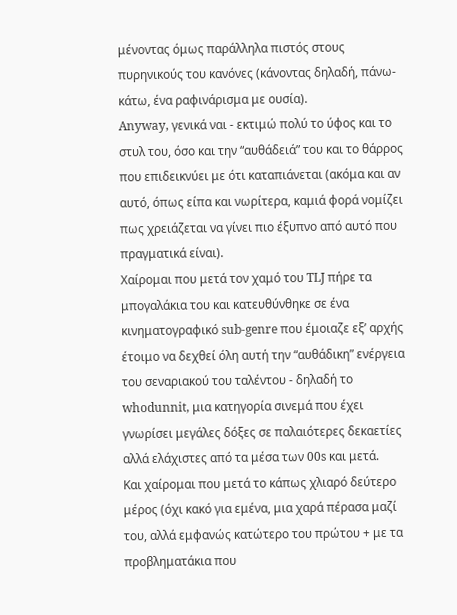μένοντας όμως παράλληλα πιστός στους πυρηνικούς του κανόνες (κάνοντας δηλαδή, πάνω-κάτω, ένα ραφινάρισμα με ουσία).
Anyway, γενικά ναι - εκτιμώ πολύ το ύφος και το στυλ του, όσο και την “αυθάδειά” του και το θάρρος που επιδεικνύει με ότι καταπιάνεται (ακόμα και αν αυτό, όπως είπα και νωρίτερα, καμιά φορά νομίζει πως χρειάζεται να γίνει πιο έξυπνο από αυτό που πραγματικά είναι).
Χαίρομαι που μετά τον χαμό του TLJ πήρε τα μπογαλάκια του και κατευθύνθηκε σε ένα κινηματογραφικό sub-genre που έμοιαζε εξ’ αρχής έτοιμο να δεχθεί όλη αυτή την “αυθάδικη” ενέργεια του σεναριακού του ταλέντου - δηλαδή τo whodunnit, μια κατηγορία σινεμά που έχει γνωρίσει μεγάλες δόξες σε παλαιότερες δεκαετίες αλλά ελάχιστες από τα μέσα των 00s και μετά.
Και χαίρομαι που μετά το κάπως χλιαρό δεύτερο μέρος (όχι κακό για εμένα, μια χαρά πέρασα μαζί του, αλλά εμφανώς κατώτερο του πρώτου + με τα προβληματάκια που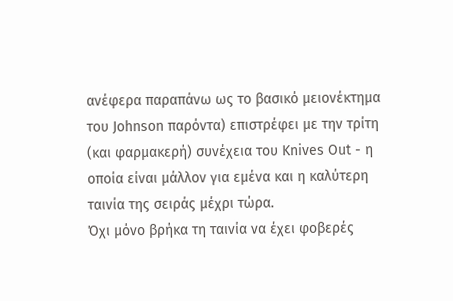ανέφερα παραπάνω ως το βασικό μειονέκτημα του Johnson παρόντα) επιστρέφει με την τρίτη (και φαρμακερή) συνέχεια του Knives Out - η οποία είναι μάλλον για εμένα και η καλύτερη ταινία της σειράς μέχρι τώρα.
Όχι μόνο βρήκα τη ταινία να έχει φοβερές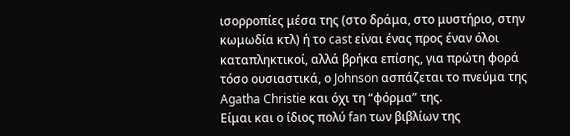ισορροπίες μέσα της (στο δράμα, στο μυστήριο, στην κωμωδία κτλ) ή το cast είναι ένας προς έναν όλοι καταπληκτικοί, αλλά βρήκα επίσης, για πρώτη φορά τόσο ουσιαστικά, ο Johnson ασπάζεται το πνεύμα της Agatha Christie και όχι τη “φόρμα” της.
Είμαι και ο ίδιος πολύ fan των βιβλίων της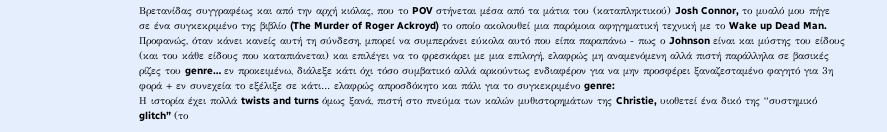Βρετανίδας συγγραφέως και από την αρχή κιόλας, που το POV στήνεται μέσα από τα μάτια του (καταπληκτικού) Josh Connor, το μυαλό μου πήγε σε ένα συγκεκριμένο της βιβλίο (The Murder of Roger Ackroyd) το οποίο ακολουθεί μια παρόμοια αφηγηματική τεχνική με το Wake up Dead Man.
Προφανώς, όταν κάνει κανείς αυτή τη σύνδεση, μπορεί να συμπεράνει εύκολα αυτό που είπα παραπάνω - πως ο Johnson είναι και μύστης του είδους (και του κάθε είδους που καταπιάνεται) και επιλέγει να το φρεσκάρει με μια επιλογή, ελαφρώς μη αναμενόμενη αλλά πιστή παράλληλα σε βασικές ρίζες του genre… εν προκειμένω, διάλεξε κάτι όχι τόσο συμβατικό αλλά αρκούντως ενδιαφέρον για να μην προσφέρει ξαναζεσταμένο φαγητό για 3η φορά + εν συνεχεία το εξέλιξε σε κάτι… ελαφρώς απροσδόκητο και πάλι για το συγκεκριμένο genre:
Η ιστορία έχει πολλά twists and turns όμως ξανά, πιστή στο πνεύμα των καλών μυθιστορημάτων της Christie, υιοθετεί ένα δικό της “συστημικό glitch” (το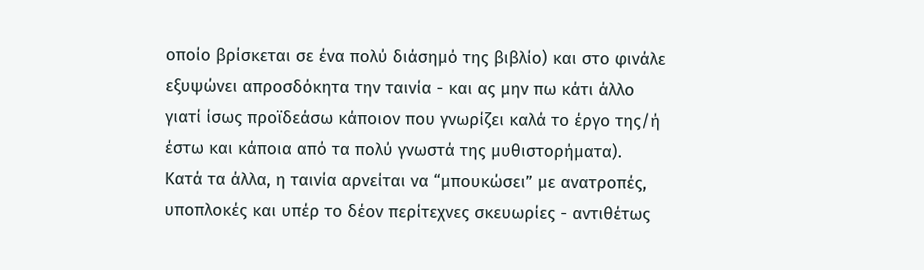οποίο βρίσκεται σε ένα πολύ διάσημό της βιβλίο) και στο φινάλε εξυψώνει απροσδόκητα την ταινία - και ας μην πω κάτι άλλο γιατί ίσως προϊδεάσω κάποιον που γνωρίζει καλά το έργο της/ή έστω και κάποια από τα πολύ γνωστά της μυθιστορήματα).
Κατά τα άλλα, η ταινία αρνείται να “μπουκώσει” με ανατροπές, υποπλοκές και υπέρ το δέον περίτεχνες σκευωρίες - αντιθέτως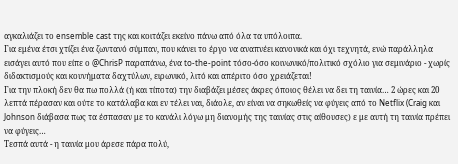αγκαλιάζει το ensemble cast της και κοιτάζει εκείνο πάνω από όλα τα υπόλοιπα.
Για εμένα έτσι χτίζει ένα ζωντανό σύμπαν, που κάνει το έργο να αναπνέει κανονικά και όχι τεχνητά, ενώ παράλληλα εισάγει αυτό που είπε ο @ChrisP παραπάνω, ένα to-the-point τόσο-όσο κοινωνικό/πολιτικό σχόλιο για σεμινάριο - χωρίς διδακτισμούς και κουνήματα δαχτύλων, ειρωνικό, λιτό και απέριτο όσο χρειάζεται!
Για την πλοκή δεν θα πω πολλά (ή και τίποτα) την διαβάζει μέσες άκρες όποιος θέλει να δει τη ταινία… 2 ώρες και 20 λεπτά πέρασαν και ούτε το κατάλαβα και εν τέλει ναι, διάολε, αν είναι να σηκωθείς να φύγεις από το Netflix (Craig και Johnson διάβασα πως τα έσπασαν με το κανάλι λόγω μη διανομής της ταινίας στις αίθουσες) ε με αυτή τη ταινία πρέπει να φύγεις…
Τεσπά αυτά - η ταινία μου άρεσε πάρα πολύ,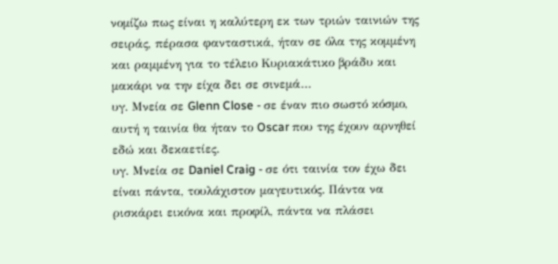νομίζω πως είναι η καλύτερη εκ των τριών ταινιών της σειράς, πέρασα φανταστικά, ήταν σε όλα της κομμένη και ραμμένη για το τέλειο Κυριακάτικο βράδυ και μακάρι να την είχα δει σε σινεμά…
υγ. Μνεία σε Glenn Close - σε έναν πιο σωστό κόσμο, αυτή η ταινία θα ήταν το Oscar που της έχουν αρνηθεί εδώ και δεκαετίες.
υγ. Μνεία σε Daniel Craig - σε ότι ταινία τον έχω δει είναι πάντα, τουλάχιστον μαγευτικός. Πάντα να ρισκάρει εικόνα και προφίλ, πάντα να πλάσει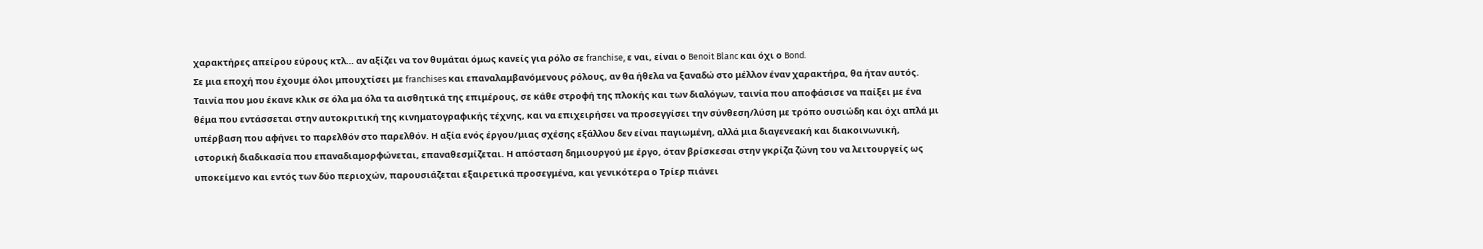χαρακτήρες απείρου εύρους κτλ… αν αξίζει να τον θυμάται όμως κανείς για ρόλο σε franchise, ε ναι, είναι ο Benoit Blanc και όχι ο Bond.
Σε μια εποχή που έχουμε όλοι μπουχτίσει με franchises και επαναλαμβανόμενους ρόλους, αν θα ήθελα να ξαναδώ στο μέλλον έναν χαρακτήρα, θα ήταν αυτός.
Ταινία που μου έκανε κλικ σε όλα μα όλα τα αισθητικά της επιμέρους, σε κάθε στροφή της πλοκής και των διαλόγων, ταινία που αποφάσισε να παίξει με ένα θέμα που εντάσσεται στην αυτοκριτική της κινηματογραφικής τέχνης, και να επιχειρήσει να προσεγγίσει την σύνθεση/λύση με τρόπο ουσιώδη και όχι απλά μι υπέρβαση που αφήνει το παρελθόν στο παρελθόν. Η αξία ενός έργου/μιας σχέσης εξάλλου δεν είναι παγιωμένη, αλλά μια διαγενεακή και διακοινωνική, ιστορική διαδικασία που επαναδιαμορφώνεται, επαναθεσμίζεται. Η απόσταση δημιουργού με έργο, όταν βρίσκεσαι στην γκρίζα ζώνη του να λειτουργείς ως υποκείμενο και εντός των δύο περιοχών, παρουσιάζεται εξαιρετικά προσεγμένα, και γενικότερα ο Τρίερ πιάνει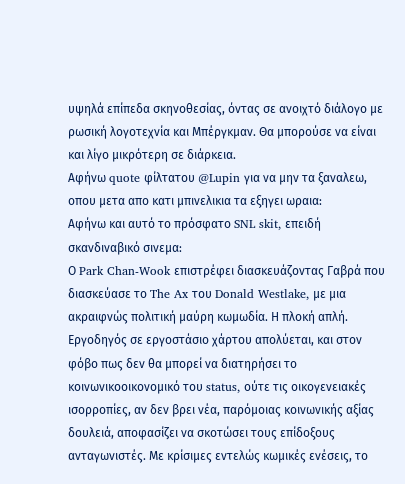υψηλά επίπεδα σκηνοθεσίας, όντας σε ανοιχτό διάλογο με ρωσική λογοτεχνία και Μπέργκμαν. Θα μπορούσε να είναι και λίγο μικρότερη σε διάρκεια.
Αφήνω quote φίλτατου @Lupin για να μην τα ξαναλεω, οπου μετα απο κατι μπινελικια τα εξηγει ωραια:
Αφήνω και αυτό το πρόσφατο SNL skit, επειδή σκανδιναβικό σινεμα:
Ο Park Chan-Wook επιστρέφει διασκευάζοντας Γαβρά που διασκεύασε το The Ax του Donald Westlake, με μια ακραιφνώς πολιτική μαύρη κωμωδία. Η πλοκή απλή. Εργοδηγός σε εργοστάσιο χάρτου απολύεται, και στον φόβο πως δεν θα μπορεί να διατηρήσει το κοινωνικοοικονομικό του status, ούτε τις οικογενειακές ισορροπίες, αν δεν βρει νέα, παρόμοιας κοινωνικής αξίας δουλειά, αποφασίζει να σκοτώσει τους επίδοξους ανταγωνιστές. Με κρίσιμες εντελώς κωμικές ενέσεις, το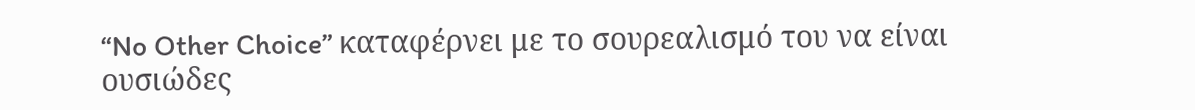“No Other Choice” καταφέρνει με το σουρεαλισμό του να είναι ουσιώδες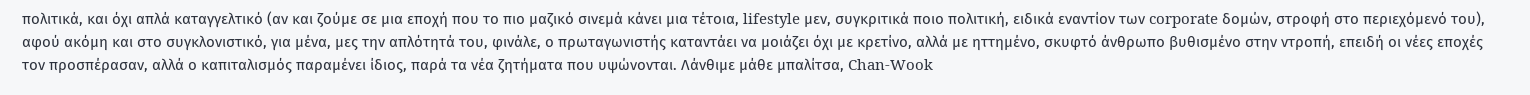πολιτικά, και όχι απλά καταγγελτικό (αν και ζούμε σε μια εποχή που το πιο μαζικό σινεμά κάνει μια τέτοια, lifestyle μεν, συγκριτικά ποιο πολιτική, ειδικά εναντίον των corporate δομών, στροφή στο περιεχόμενό του), αφού ακόμη και στο συγκλονιστικό, για μένα, μες την απλότητά του, φινάλε, ο πρωταγωνιστής καταντάει να μοιάζει όχι με κρετίνο, αλλά με ηττημένο, σκυφτό άνθρωπο βυθισμένο στην ντροπή, επειδή οι νέες εποχές τον προσπέρασαν, αλλά ο καπιταλισμός παραμένει ίδιος, παρά τα νέα ζητήματα που υψώνονται. Λάνθιμε μάθε μπαλίτσα, Chan-Wook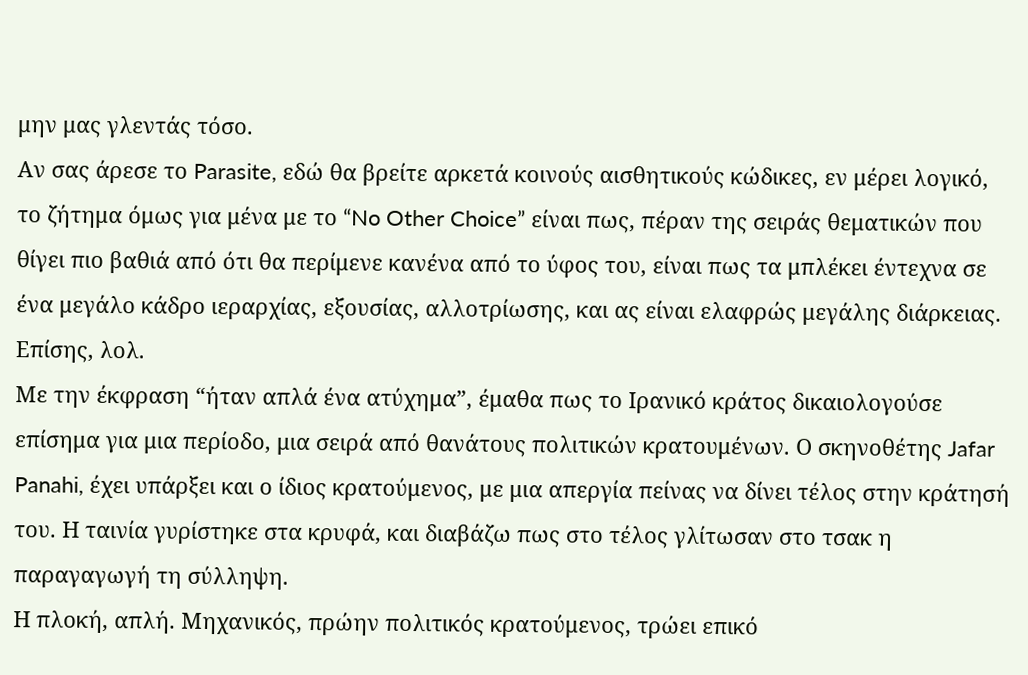μην μας γλεντάς τόσο.
Αν σας άρεσε το Parasite, εδώ θα βρείτε αρκετά κοινούς αισθητικούς κώδικες, εν μέρει λογικό, το ζήτημα όμως για μένα με το “No Other Choice” είναι πως, πέραν της σειράς θεματικών που θίγει πιο βαθιά από ότι θα περίμενε κανένα από το ύφος του, είναι πως τα μπλέκει έντεχνα σε ένα μεγάλο κάδρο ιεραρχίας, εξουσίας, αλλοτρίωσης, και ας είναι ελαφρώς μεγάλης διάρκειας. Επίσης, λολ.
Με την έκφραση “ήταν απλά ένα ατύχημα”, έμαθα πως το Ιρανικό κράτος δικαιολογούσε επίσημα για μια περίοδο, μια σειρά από θανάτους πολιτικών κρατουμένων. Ο σκηνοθέτης Jafar Panahi, έχει υπάρξει και ο ίδιος κρατούμενος, με μια απεργία πείνας να δίνει τέλος στην κράτησή του. Η ταινία γυρίστηκε στα κρυφά, και διαβάζω πως στο τέλος γλίτωσαν στο τσακ η παραγαγωγή τη σύλληψη.
Η πλοκή, απλή. Μηχανικός, πρώην πολιτικός κρατούμενος, τρώει επικό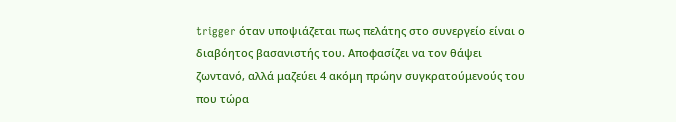trigger όταν υποψιάζεται πως πελάτης στο συνεργείο είναι ο διαβόητος βασανιστής του. Αποφασίζει να τον θάψει ζωντανό, αλλά μαζεύει 4 ακόμη πρώην συγκρατούμενούς του που τώρα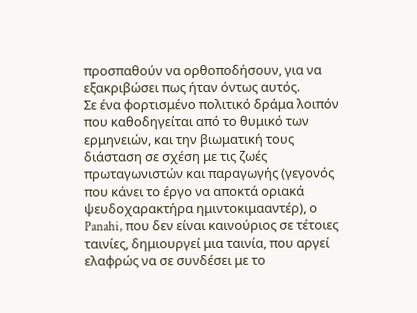προσπαθούν να ορθοποδήσουν, για να εξακριβώσει πως ήταν όντως αυτός.
Σε ένα φορτισμένο πολιτικό δράμα λοιπόν που καθοδηγείται από το θυμικό των ερμηνειών, και την βιωματική τους διάσταση σε σχέση με τις ζωές πρωταγωνιστών και παραγωγής (γεγονός που κάνει το έργο να αποκτά οριακά ψευδοχαρακτήρα ημιντοκιμααντέρ), ο Panahi, που δεν είναι καινούριος σε τέτοιες ταινίες, δημιουργεί μια ταινία, που αργεί ελαφρώς να σε συνδέσει με το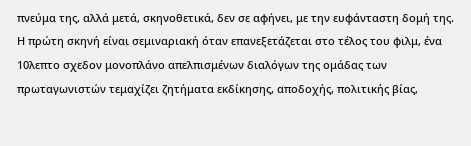πνεύμα της, αλλά μετά, σκηνοθετικά, δεν σε αφήνει, με την ευφάνταστη δομή της. Η πρώτη σκηνή είναι σεμιναριακή όταν επανεξετάζεται στο τέλος του φιλμ, ένα 10λεπτο σχεδον μονοπλάνο απελπισμένων διαλόγων της ομάδας των πρωταγωνιστών τεμαχίζει ζητήματα εκδίκησης, αποδοχής, πολιτικής βίας,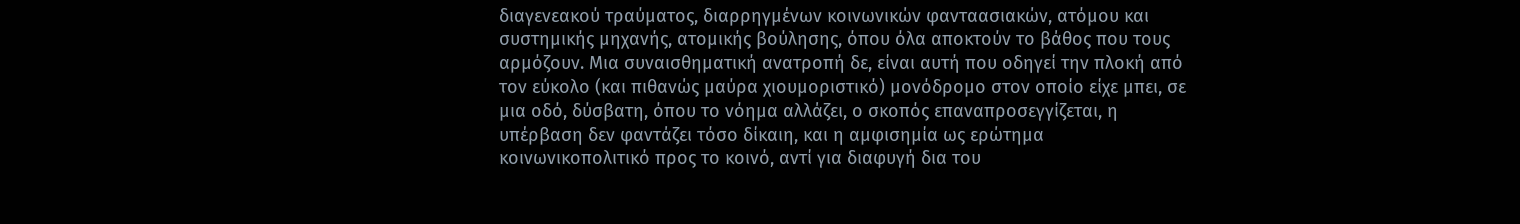διαγενεακού τραύματος, διαρρηγμένων κοινωνικών φανταασιακών, ατόμου και συστημικής μηχανής, ατομικής βούλησης, όπου όλα αποκτούν το βάθος που τους αρμόζουν. Μια συναισθηματική ανατροπή δε, είναι αυτή που οδηγεί την πλοκή από τον εύκολο (και πιθανώς μαύρα χιουμοριστικό) μονόδρομο στον οποίο είχε μπει, σε μια οδό, δύσβατη, όπου το νόημα αλλάζει, ο σκοπός επαναπροσεγγίζεται, η υπέρβαση δεν φαντάζει τόσο δίκαιη, και η αμφισημία ως ερώτημα κοινωνικοπολιτικό προς το κοινό, αντί για διαφυγή δια του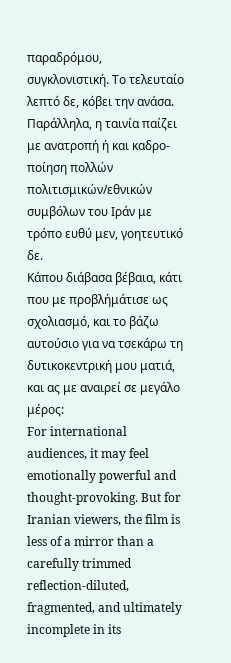παραδρόμου, συγκλονιστική. Το τελευταίο λεπτό δε, κόβει την ανάσα.
Παράλληλα, η ταινία παίζει με ανατροπή ή και καδρο-ποίηση πολλών πολιτισμικών/εθνικών συμβόλων του Ιράν με τρόπο ευθύ μεν, γοητευτικό δε.
Κάπου διάβασα βέβαια, κάτι που με προβλήμάτισε ως σχολιασμό, και το βάζω αυτούσιο για να τσεκάρω τη δυτικοκεντρική μου ματιά, και ας με αναιρεί σε μεγάλο μέρος:
For international audiences, it may feel emotionally powerful and thought-provoking. But for Iranian viewers, the film is less of a mirror than a carefully trimmed reflection-diluted, fragmented, and ultimately incomplete in its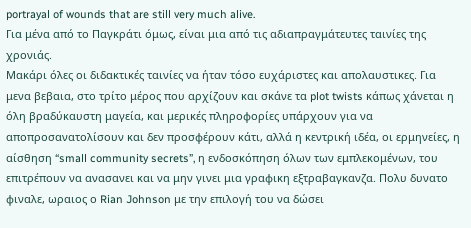portrayal of wounds that are still very much alive.
Για μένα από το Παγκράτι όμως, είναι μια από τις αδιαπραγμάτευτες ταινίες της χρονιάς.
Μακάρι όλες οι διδακτικές ταινίες να ήταν τόσο ευχάριστες και απολαυστικες. Για μενα βεβαια, στο τρίτο μέρος που αρχίζουν και σκάνε τα plot twists κάπως χάνεται η όλη βραδύκαυστη μαγεία, και μερικές πληροφορίες υπάρχουν για να αποπροσανατολίσουν και δεν προσφέρουν κάτι, αλλά η κεντρική ιδέα, οι ερμηνείες, η αίσθηση “small community secrets”, η ενδοσκόπηση όλων των εμπλεκομένων, του επιτρέπουν να ανασανει και να μην γινει μια γραφικη εξτραβαγκανζα. Πολυ δυνατο φιναλε, ωραιος ο Rian Johnson με την επιλογή του να δώσει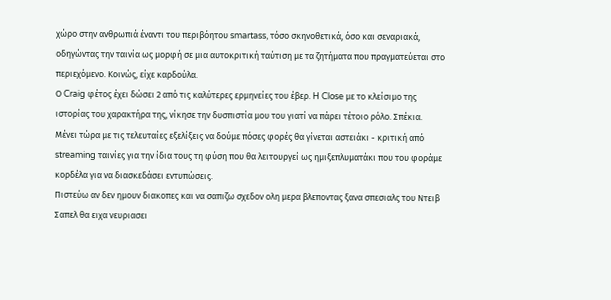χώρο στην ανθρωπιά έναντι του περιβόητου smartass, τόσο σκηνοθετικά, όσο και σεναριακά, οδηγώντας την ταινία ως μορφή σε μια αυτοκριτική ταύτιση με τα ζητήματα που πραγματεύεται στο περιεχόμενο. Κοινώς, είχε καρδούλα.
Ο Craig φέτος έχει δώσει 2 από τις καλύτερες ερμηνείες του έβερ. H Close με το κλείσιμο της ιστορίας του χαρακτήρα της, νίκησε την δυσπιστία μου του γιατί να πάρει τέτοιο ρόλο. Σπέκια.
Μένει τώρα με τις τελευταίες εξελίξεις να δούμε πόσες φορές θα γίνεται αστειάκι - κριτική από streaming ταινίες για την ίδια τους τη φύση που θα λειτουργεί ως ημιξεπλυματάκι που του φοράμε κορδέλα για να διασκεδάσει εντυπώσεις.
Πιστεύω αν δεν ημουν διακοπες και να σαπιζω σχεδον ολη μερα βλεποντας ξανα σπεσιαλς του Ντειβ Σαπελ θα ειχα νευριασει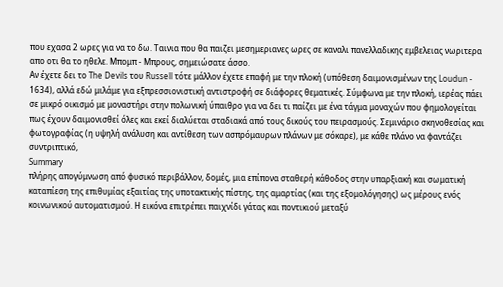που εχασα 2 ωρες για να το δω. Ταινια που θα παιζει μεσημεριανες ωρες σε καναλι πανελλαδικης εμβελειας νωριτερα απο οτι θα το ηθελε. Μπομπ - Μπρους, σημειώσατε άσσο.
Αν έχετε δει το The Devils του Russell τότε μάλλον έχετε επαφή με την πλοκή (υπόθεση δαιμονισμένων της Loudun - 1634), αλλά εδώ μιλάμε για εξπρεσσιονιστική αντιστροφή σε διάφορες θεματικές. Σύμφωνα με την πλοκή, ιερέας πάει σε μικρό οικισμό με μοναστήρι στην πολωνική ύπαιθρο για να δει τι παίζει με ένα τάγμα μοναχών που φημολογείται πως έχουν δαιμονισθεί όλες και εκεί διαλύεται σταδιακά από τους δικούς του πειρασμούς. Σεμινάριο σκηνοθεσίας και φωτογραφίας (η υψηλή ανάλυση και αντίθεση των ασπρόμαυρων πλάνων με σόκαρε), με κάθε πλάνο να φαντάζει συντριπτικό,
Summary
πλήρης απογύμνωση από φυσικό περιβάλλον, δομές, μια επίπονα σταθερή κάθοδος στην υπαρξιακή και σωματική καταπίεση της επιθυμίας εξαιτίας της υποτακτικής πίστης, της αμαρτίας (και της εξομολόγησης) ως μέρους ενός κοινωνικού αυτοματισμού. Η εικόνα επιτρέπει παιχνίδι γάτας και ποντικιού μεταξύ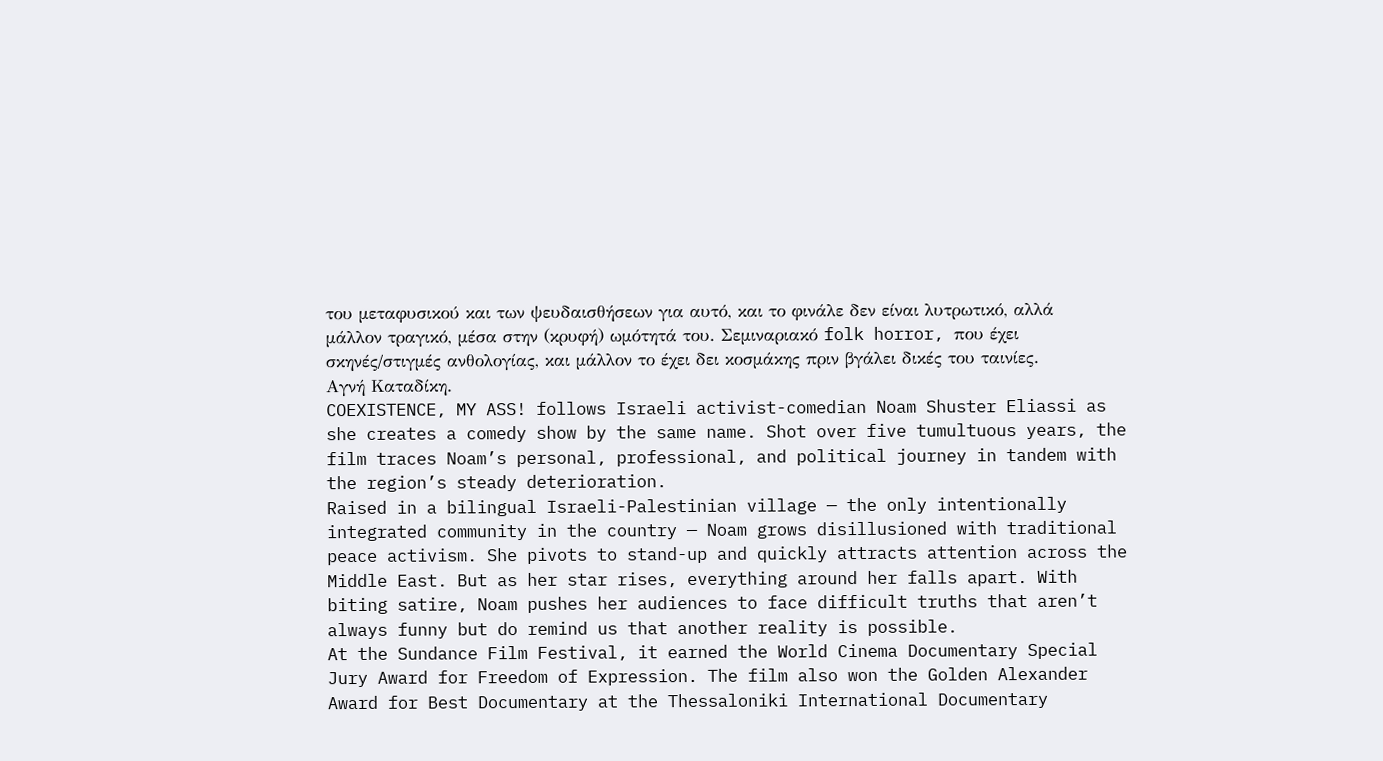του μεταφυσικού και των ψευδαισθήσεων για αυτό, και το φινάλε δεν είναι λυτρωτικό, αλλά μάλλον τραγικό, μέσα στην (κρυφή) ωμότητά του. Σεμιναριακό folk horror, που έχει σκηνές/στιγμές ανθολογίας, και μάλλον το έχει δει κοσμάκης πριν βγάλει δικές του ταινίες. Αγνή Καταδίκη.
COEXISTENCE, MY ASS! follows Israeli activist-comedian Noam Shuster Eliassi as she creates a comedy show by the same name. Shot over five tumultuous years, the film traces Noam’s personal, professional, and political journey in tandem with the region’s steady deterioration.
Raised in a bilingual Israeli-Palestinian village — the only intentionally integrated community in the country — Noam grows disillusioned with traditional peace activism. She pivots to stand-up and quickly attracts attention across the Middle East. But as her star rises, everything around her falls apart. With biting satire, Noam pushes her audiences to face difficult truths that aren’t always funny but do remind us that another reality is possible.
At the Sundance Film Festival, it earned the World Cinema Documentary Special Jury Award for Freedom of Expression. The film also won the Golden Alexander Award for Best Documentary at the Thessaloniki International Documentary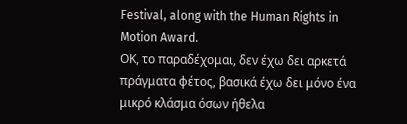Festival, along with the Human Rights in Motion Award.
ΟΚ, το παραδέχομαι, δεν έχω δει αρκετά πράγματα φέτος, βασικά έχω δει μόνο ένα μικρό κλάσμα όσων ήθελα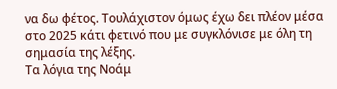να δω φέτος. Τουλάχιστον όμως έχω δει πλέον μέσα στο 2025 κάτι φετινό που με συγκλόνισε με όλη τη σημασία της λέξης.
Τα λόγια της Νοάμ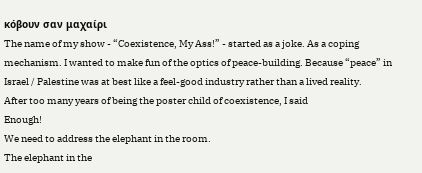κόβουν σαν μαχαίρι
The name of my show - “Coexistence, My Ass!” - started as a joke. As a coping mechanism. I wanted to make fun of the optics of peace-building. Because “peace” in Israel / Palestine was at best like a feel-good industry rather than a lived reality.
After too many years of being the poster child of coexistence, I said
Enough!
We need to address the elephant in the room.
The elephant in the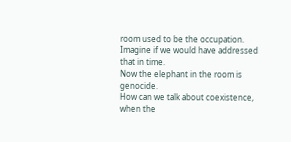room used to be the occupation. Imagine if we would have addressed that in time.
Now the elephant in the room is genocide.
How can we talk about coexistence, when the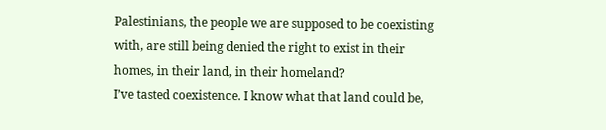Palestinians, the people we are supposed to be coexisting with, are still being denied the right to exist in their homes, in their land, in their homeland?
I’ve tasted coexistence. I know what that land could be,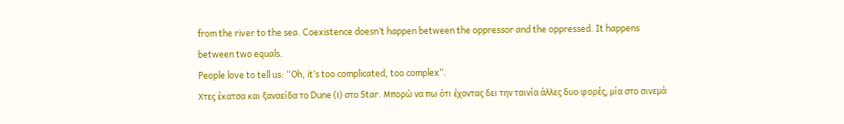from the river to the sea. Coexistence doesn’t happen between the oppressor and the oppressed. It happens between two equals.
People love to tell us: “Oh, it’s too complicated, too complex”.
Χτες έκατσα και ξαναείδα το Dune (Ι) στο Star. Μπορώ να πω ότι έχοντας δει την ταινία άλλες δυο φορές, μία στο σινεμά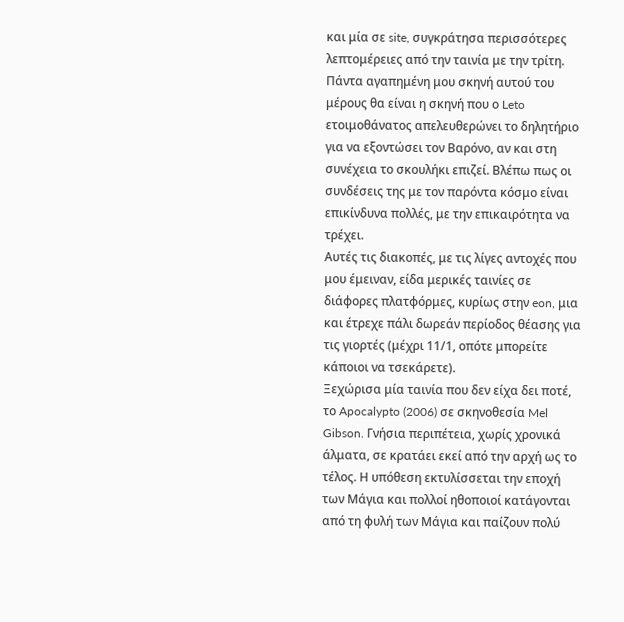και μία σε site, συγκράτησα περισσότερες λεπτομέρειες από την ταινία με την τρίτη.
Πάντα αγαπημένη μου σκηνή αυτού του μέρους θα είναι η σκηνή που ο Leto ετοιμοθάνατος απελευθερώνει το δηλητήριο για να εξοντώσει τον Βαρόνο, αν και στη συνέχεια το σκουλήκι επιζεί. Βλέπω πως οι συνδέσεις της με τον παρόντα κόσμο είναι επικίνδυνα πολλές, με την επικαιρότητα να τρέχει.
Αυτές τις διακοπές, με τις λίγες αντοχές που μου έμειναν, είδα μερικές ταινίες σε διάφορες πλατφόρμες, κυρίως στην eon, μια και έτρεχε πάλι δωρεάν περίοδος θέασης για τις γιορτές (μέχρι 11/1, οπότε μπορείτε κάποιοι να τσεκάρετε).
Ξεχώρισα μία ταινία που δεν είχα δει ποτέ, το Apocalypto (2006) σε σκηνοθεσία Mel Gibson. Γνήσια περιπέτεια, χωρίς χρονικά άλματα, σε κρατάει εκεί από την αρχή ως το τέλος. Η υπόθεση εκτυλίσσεται την εποχή των Μάγια και πολλοί ηθοποιοί κατάγονται από τη φυλή των Μάγια και παίζουν πολύ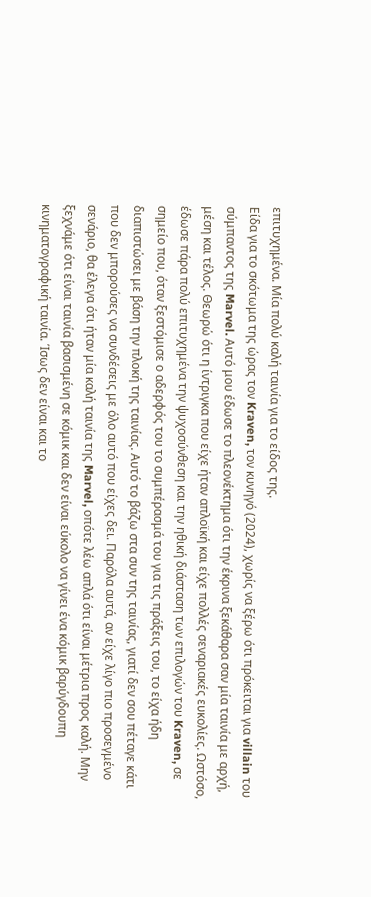επιτυχημένα. Μία πολύ καλή ταινία για το είδος της.
Είδα για το σκότωμα της ώρας τον Kraven, τον κυνηγό (2024), χωρίς να ξέρω ότι πρόκειται για villain του σύμπαντος της Marvel. Αυτό μου έδωσε το πλεονέκτημα ότι την έκρινα ξεκάθαρα σαν μία ταινία με αρχή, μέση και τέλος. Θεωρώ ότι η ίντριγκα που είχε ήταν απλοϊκή και είχε πολλές σεναριακές ευκολίες. Ωστόσο, έδωσε πάρα πολύ επιτυχημένα την ψυχοσύνθεση και την ηθική διάσταση των επιλογών του Kraven, σε σημείο που, όταν ξεστόμισε ο αδερφός του το συμπέρασμά του για τις πράξεις του, το είχα ήδη διαπιστώσει με βάση την πλοκή της ταινίας. Αυτό το βάζω στα συν της ταινίας, γιατί δεν σου πέταγε κάτι που δεν μπορούσες να συνδέσεις με όλο αυτό που είχες δει. Παρόλα αυτά, αν είχε λίγο πιο προσεγμένο σενάριο, θα έλεγα ότι ήταν μία καλή ταινία της Marvel, οπότε λέω απλά ότι είναι μέτρια προς καλή. Μην ξεχνάμε ότι είναι ταινία βασισμένη σε κόμικ και δεν είναι εύκολο να γίνει ένα κόμικ βαρύγδουπη κινηματογραφική ταινία. Ίσως δεν είναι και το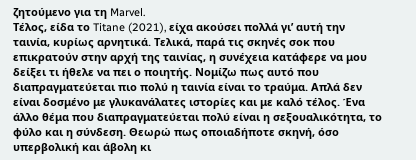ζητούμενο για τη Marvel.
Τέλος, είδα το Titane (2021), είχα ακούσει πολλά γι’ αυτή την ταινία, κυρίως αρνητικά. Τελικά, παρά τις σκηνές σοκ που επικρατούν στην αρχή της ταινίας, η συνέχεια κατάφερε να μου δείξει τι ήθελε να πει ο ποιητής. Νομίζω πως αυτό που διαπραγματεύεται πιο πολύ η ταινία είναι το τραύμα. Απλά δεν είναι δοσμένο με γλυκανάλατες ιστορίες και με καλό τέλος. Ένα άλλο θέμα που διαπραγματεύεται πολύ είναι η σεξουαλικότητα, το φύλο και η σύνδεση. Θεωρώ πως οποιαδήποτε σκηνή, όσο υπερβολική και άβολη κι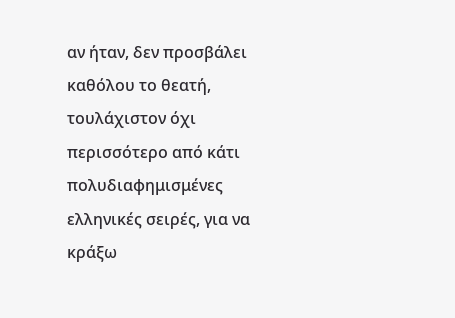αν ήταν, δεν προσβάλει καθόλου το θεατή, τουλάχιστον όχι περισσότερο από κάτι πολυδιαφημισμένες ελληνικές σειρές, για να κράξω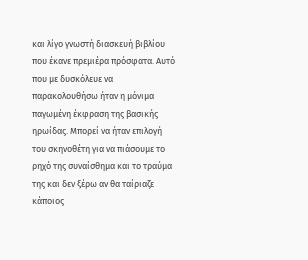και λίγο γνωστή διασκευή βιβλίου που έκανε πρεμιέρα πρόσφατα. Αυτό που με δυσκόλευε να παρακολουθήσω ήταν η μόνιμα παγωμένη έκφραση της βασικής ηρωίδας. Μπορεί να ήταν επιλογή του σκηνοθέτη για να πιάσουμε το ρηχό της συναίσθημα και το τραύμα της και δεν ξέρω αν θα ταίριαζε κάποιος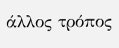άλλος τρόπος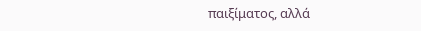παιξίματος, αλλά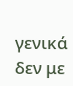γενικά δεν με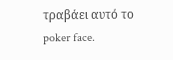τραβάει αυτό το poker face.